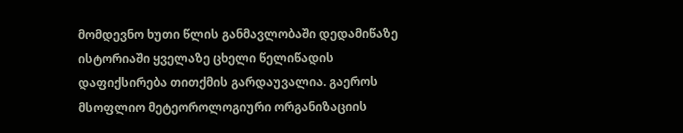მომდევნო ხუთი წლის განმავლობაში დედამიწაზე ისტორიაში ყველაზე ცხელი წელიწადის დაფიქსირება თითქმის გარდაუვალია. გაეროს მსოფლიო მეტეოროლოგიური ორგანიზაციის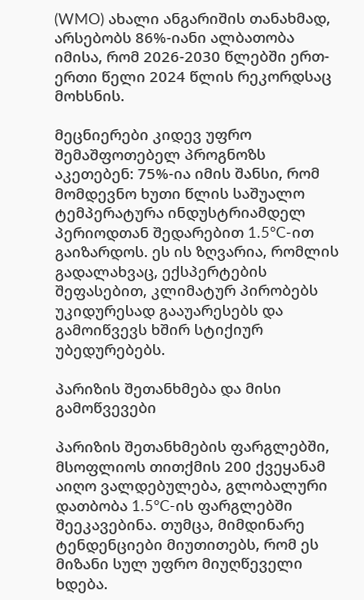(WMO) ახალი ანგარიშის თანახმად, არსებობს 86%-იანი ალბათობა იმისა, რომ 2026-2030 წლებში ერთ-ერთი წელი 2024 წლის რეკორდსაც მოხსნის.

მეცნიერები კიდევ უფრო შემაშფოთებელ პროგნოზს აკეთებენ: 75%-ია იმის შანსი, რომ მომდევნო ხუთი წლის საშუალო ტემპერატურა ინდუსტრიამდელ პერიოდთან შედარებით 1.5°C-ით გაიზარდოს. ეს ის ზღვარია, რომლის გადალახვაც, ექსპერტების შეფასებით, კლიმატურ პირობებს უკიდურესად გააუარესებს და გამოიწვევს ხშირ სტიქიურ უბედურებებს.

პარიზის შეთანხმება და მისი გამოწვევები

პარიზის შეთანხმების ფარგლებში, მსოფლიოს თითქმის 200 ქვეყანამ აიღო ვალდებულება, გლობალური დათბობა 1.5°C-ის ფარგლებში შეეკავებინა. თუმცა, მიმდინარე ტენდენციები მიუთითებს, რომ ეს მიზანი სულ უფრო მიუღწეველი ხდება.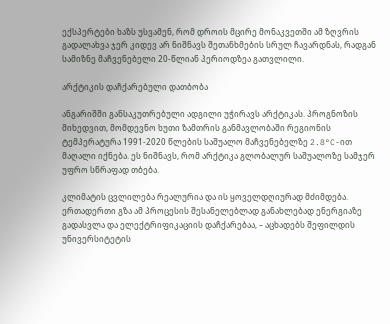ექსპერტები ხაზს უსვამენ, რომ დროის მცირე მონაკვეთში ამ ზღვრის გადალახვა ჯერ კიდევ არ ნიშნავს შეთანხმების სრულ ჩავარდნას, რადგან სამიზნე მაჩვენებელი 20-წლიან პერიოდზეა გათვლილი.

არქტიკის დაჩქარებული დათბობა

ანგარიშში განსაკუთრებული ადგილი უჭირავს არქტიკას. პროგნოზის მიხედვით, მომდევნო ხუთი ზამთრის განმავლობაში რეგიონის ტემპერატურა 1991-2020 წლების საშუალო მაჩვენებელზე 2.8°C-ით მაღალი იქნება. ეს ნიშნავს, რომ არქტიკა გლობალურ საშუალოზე სამჯერ უფრო სწრაფად თბება.

კლიმატის ცვლილება რეალურია და ის ყოველდღიურად მძიმდება. ერთადერთი გზა ამ პროცესის შესანელებლად განახლებად ენერგიაზე გადასვლა და ელექტრიფიკაციის დაჩქარებაა, – აცხადებს შეფილდის უნივერსიტეტის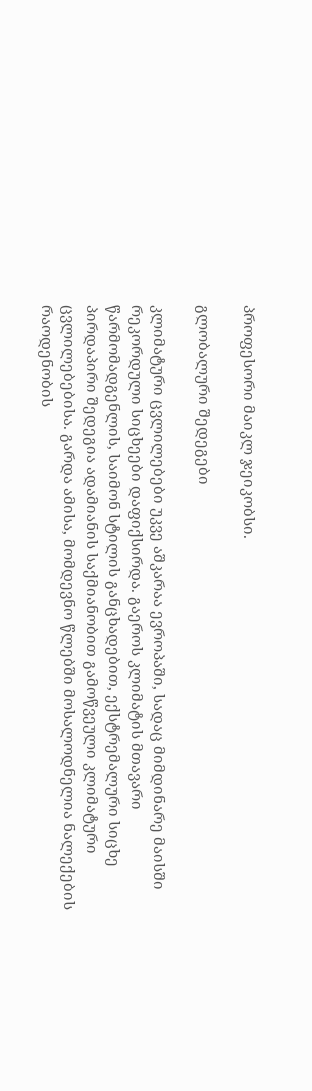პროფესორი მაიკლ ჯეიკობსი.

გლობალური შედეგები

კლიმატური ცვლილებები უკვე აშკარაა ევროპაში, სადაც მიმდინარე მაისში რეკორდული სიცხეები დაფიქსირდა. გაეროს კლიმატის მთავარი წარმომადგენლის, საიმონ სტილის განცხადებით, ექსტრემალური სიცხე პირდაპირი შედეგია ადამიანის საქმიანობით გამოწვეული კლიმატური ცვლილებებისა. გარდა ამისა, მომდევნო წლებში მოსალოდნელია ნალექების რაოდენობის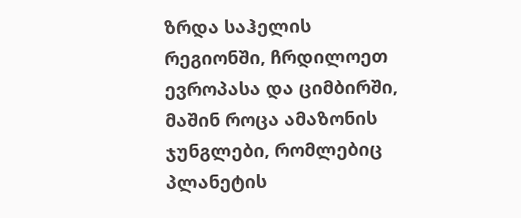ზრდა საჰელის რეგიონში, ჩრდილოეთ ევროპასა და ციმბირში, მაშინ როცა ამაზონის ჯუნგლები, რომლებიც პლანეტის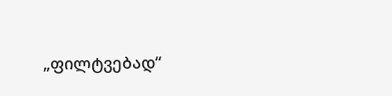„ფილტვებად“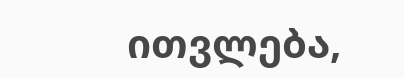ითვლება,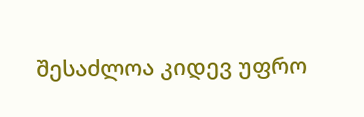შესაძლოა კიდევ უფრო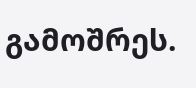გამოშრეს.